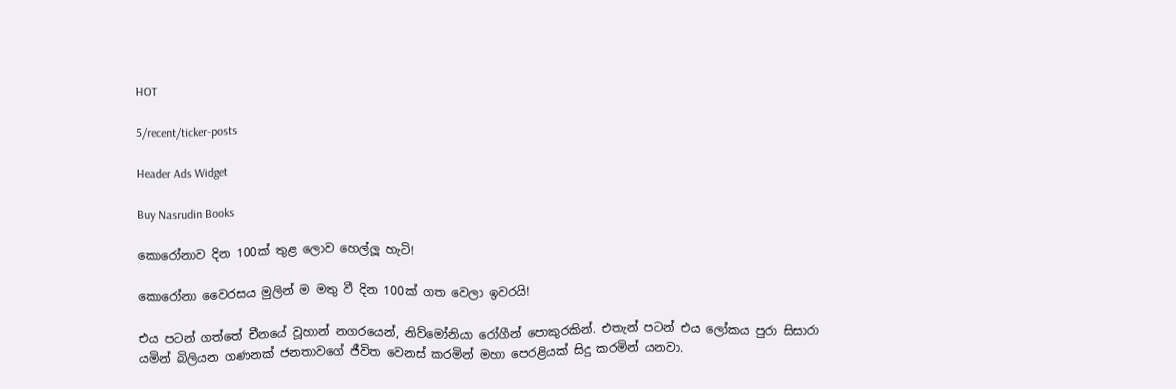HOT

5/recent/ticker-posts

Header Ads Widget

Buy Nasrudin Books

කොරෝනාව දින 100ක් තුළ ලොව‍ හෙල්ලූ හැටි!

කොරෝනා වෛරසය මුලින් ම මතු වී දින 100ක් ගත වෙලා ඉවරයි!

එය පටන් ගත්තේ චීනයේ වූහාන් නගරයෙන්, නිව්මෝනියා රෝගීන් පොකුරකින්. එතැන් පටන් එය ලෝකය පුරා සිසාරා යමින් බිලියන ගණනක් ජනතාවගේ ජීවිත වෙනස් කරමින් මහා පෙරළියක් සිදු කරමින් යනවා.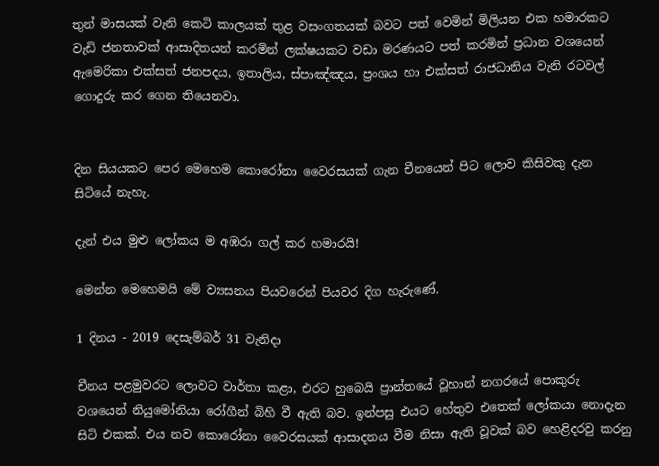තුන් මාසයක් වැනි කෙටි කාලයක් තුළ වසංගතයක් බවට පත් වෙමින් මිලියන එක හමාරකට වැඩි ජනතාවක් ආසාදිතයන් කරමින් ලක්ෂයකට වඩා මරණයට පත් කරමින් ප්‍රධාන වශයෙන් ඇමෙරිකා එක්සත් ජනපදය, ඉතාලිය, ස්පාඤ්ඤය, ප්‍රංශය හා එක්සත් රාජධානිය වැනි රටවල් ගොදුරු කර ගෙන තියෙනවා.


දින සියයකට පෙර මෙහෙම කොරෝනා වෛරසයක් ගැන චීනයෙන් පිට ලොව කිසිවකු දැන සිටියේ නැහැ.

දැන් එය ‍මුළු ලෝකය ම අඹරා ගල් කර හමාරයි!

මෙන්න මෙහෙමයි මේ ව්‍යසනය පියවරෙන් පියවර දිග හැරුණේ.

1 දිනය - 2019 දෙසැම්බර් 31 වැනිදා

චීනය පළමුවරට ලොවට වාර්තා කළා, එරට හුබෙයි ප්‍රාන්තයේ වූහාන් නගරයේ පොකුරු වශයෙන් නියුමෝනියා රෝගීන් බිහි වී ඇති බව. ඉන්පසු එයට හේතුව එතෙක් ලෝකයා නොදැන සිටි එකක්. එය නව කොරෝනා වෛරසයක් ආසාදනය වීම නිසා ඇති වූවක් බව හෙළිදරවු කරනු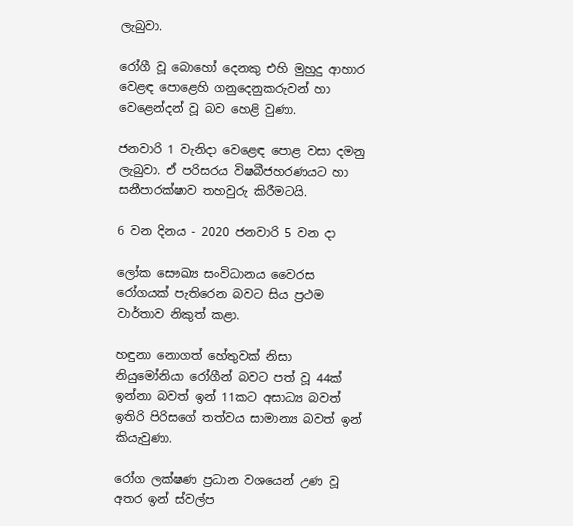ලැබුවා.

රෝගී වූ බොහෝ දෙනකු එහි මුහුදු ආහාර වෙළඳ පොළෙහි ගනුදෙනුකරුවන් හා වෙළෙන්දන් වූ බව හෙළි වුණා.

ජනවාරි 1 වැනිදා වෙළෙඳ පොළ වසා දමනු ලැබුවා. ඒ පරිසරය විෂබීජහරණයට හා සනීපාරක්ෂාව තහවුරු කිරීමටයි.

6 වන දිනය - 2020 ජනවාරි 5 වන දා

ලෝක සෞඛ්‍ය සංවිධානය වෛරස රෝගයක් පැතිරෙන බවට සිය ප්‍රථම වාර්තාව නිකුත් කළා.

හඳුනා නොගත් හේතුවක් නිසා නියුමෝනියා රෝගීන් බවට පත් වූ 44ක් ඉන්නා බවත් ඉන් 11කට අසාධ්‍ය බවත් ඉතිරි පිරිසගේ තත්වය සාමාන්‍ය බවත් ඉන් කියැවුණා.

රෝග ලක්ෂණ ප්‍රධාන වශයෙන් උණ වූ අතර ඉන් ස්වල්ප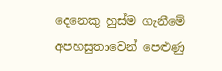දෙනෙකු හුස්ම ගැනීමේ අපහසුතාවෙන් පෙළුණු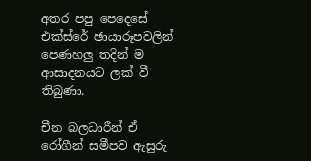අතර පපු පෙදෙසේ එක්ස්රේ ඡායාරූපවලින් පෙණහලු තදින් ම ආසාදනයට ලක් වී තිබුණා.

චීන බලධාරීන් ඒ රෝගීන් සමීපව ඇසුරු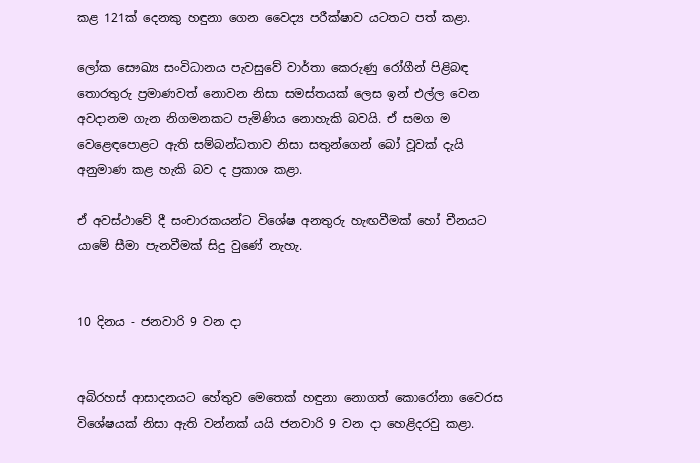කළ 121ක් දෙනකු හඳුනා ගෙන වෛද්‍ය පරීක්ෂාව යටතට පත් කළා.

ලෝක සෞඛ්‍ය සංවිධානය පැවසුවේ වාර්තා කෙරුණු රෝගීන් පිළිබඳ තොරතුරු ප්‍රමාණවත් නොවන නිසා සමස්තයක් ලෙස ඉන් එල්ල වෙන අවදානම ගැන නිගමනකට පැමිණිය නොහැකි බවයි. ඒ සමග ම වෙළෙඳපොළට ඇති සම්බන්ධතාව නිසා සතුන්ගෙන් බෝ වූවක් දැයි අනුමාණ කළ හැකි බව ද ප්‍රකාශ කළා.

ඒ අවස්ථාවේ දී සංචාරකයන්ට විශේෂ අනතුරු හැඟවීමක් හෝ චීනයට යාමේ සීමා පැනවීමක් සිදු වුණේ නැහැ.


10 දිනය - ජනවාරි 9 වන දා


අබිරහස් ආසාදනයට හේතුව මෙතෙක් හඳුනා නොගත් කොරෝනා වෛරස විශේෂයක් නිසා ඇති වන්නක් යයි ජනවාරි 9 වන දා හෙළිදරවු කළා.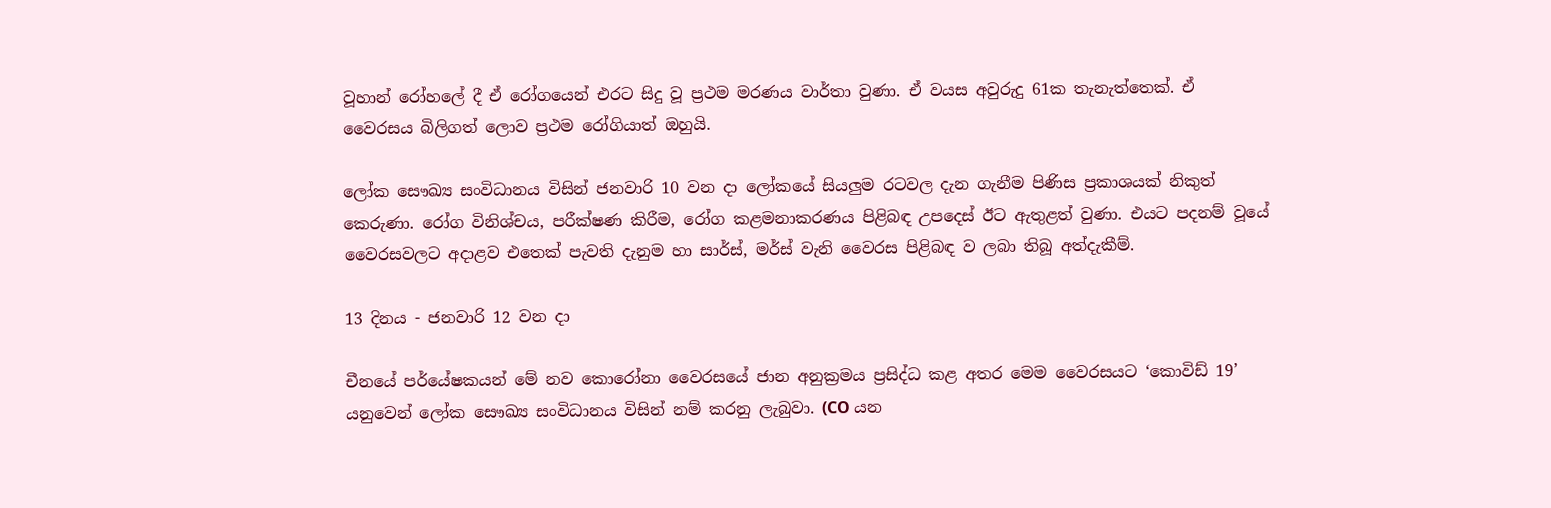වූහාන් රෝහලේ දී ඒ රෝගයෙන් එරට සිදු වූ ප්‍රථම මරණය වාර්තා වුණා. ඒ වයස අවුරුදු 61ක තැනැත්තෙක්. ඒ වෛරසය බිලිගත් ලොව ප්‍රථම රෝගියාත් ඔහුයි.

ලෝක සෞඛ්‍ය සංවිධානය විසින් ජනවාරි 10 වන දා ලෝක‍යේ සියලුම රටවල දැන ගැනීම පිණිස ප්‍රකාශයක් නිකුත් කෙරුණා. රෝග විනිශ්චය, පරීක්ෂණ කිරීම, රෝග කළමනාකරණය පිළිබඳ උපදෙස් ඊට ඇතුළත් වුණා. එයට පදනම් වූයේ වෛරසවලට අදාළව එතෙක් පැවති දැනුම හා සාර්ස්, මර්ස් වැනි වෛරස පිළිබඳ ව ලබා තිබූ අත්දැකීම්.

13 දිනය - ජනවාරි 12 වන දා

චීනයේ පර්යේෂකයන් මේ නව කොරෝනා වෛරසයේ ජාන අනුක්‍රමය ප්‍රසිද්ධ කළ අතර මෙම වෛරසයට ‘කොවිඩ් 19’ යනුවෙන් ලෝක සෞඛ්‍ය සංවිධානය විසින් නම් කරනු ලැබුවා. (CO යන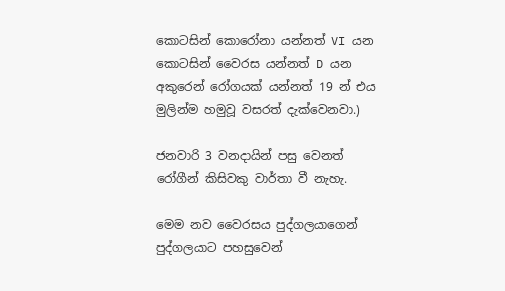කොටසින් කොරෝනා යන්නත් VI යන කොටසින් වෛරස යන්නත් D යන අකුරෙන් රෝගයක් යන්නත් 19 න් එය මුලින්ම හමුවූ වසරත් දැක්වෙනවා.)

ජනවාරි 3 වනදායින් පසු වෙනත් රෝගීන් කිසිවකු වාර්තා වී නැහැ.

මෙම නව වෛරසය පුද්ගලයාගෙන් පුද්ගලයාට පහසුවෙන්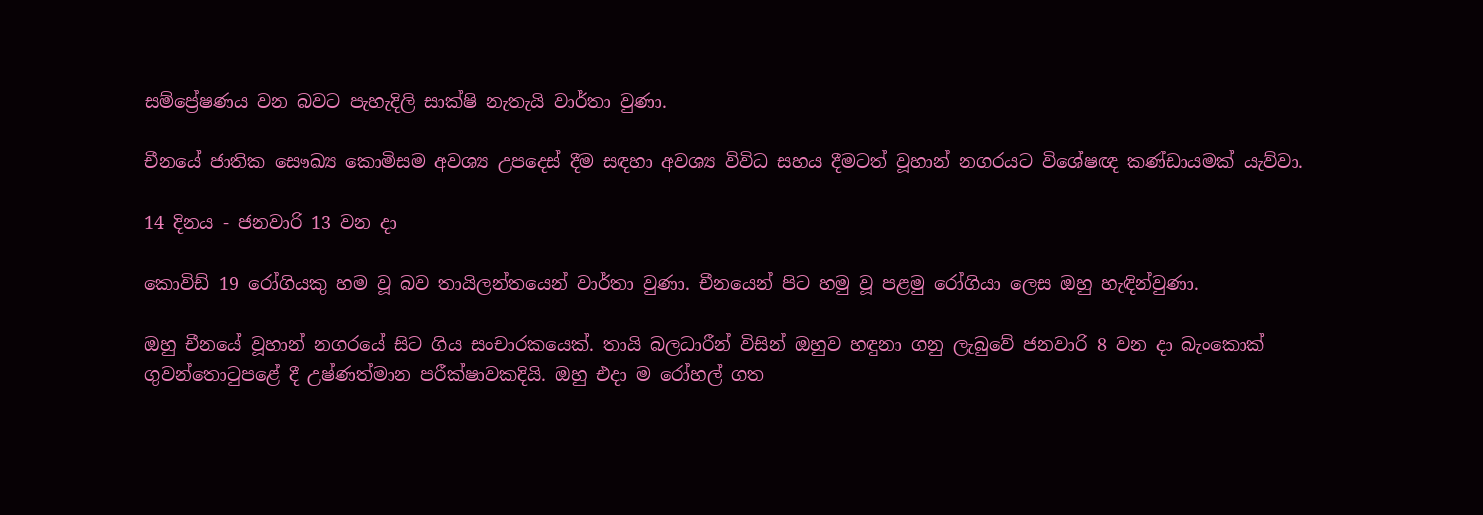සම්ප්‍රේෂණය වන බවට පැහැදිලි සාක්ෂි නැතැයි වාර්තා වුණා.

චීනයේ ජාතික සෞඛ්‍ය කොමිසම අවශ්‍ය උපදෙස් දීම සඳහා අවශ්‍ය විවිධ සහය දීමටත් වූහාන් නගරයට විශේෂඥ කණ්ඩායමක් යැව්වා.

14 දිනය - ජනවාරි 13 වන දා

කොවිඩ් 19 රෝගියකු හම වූ බව තායිලන්තයෙන් වාර්තා වුණා. චීනයෙන් පිට හමු වූ පළමු රෝගියා ලෙස ඔහු හැඳින්වුණා.

ඔහු චීනයේ වූහාන් නගරයේ සිට ගිය සංචාරකයෙක්. තායි බලධාරීන් විසින් ඔහුව හඳුනා ගනු ලැබුවේ ජනවාරි 8 වන දා බැංකෙ‍ාක් ගුවන්තොටුපළේ දී උෂ්ණත්මාන පරීක්ෂාවකදියි. ඔහු එදා ම රෝහල් ගත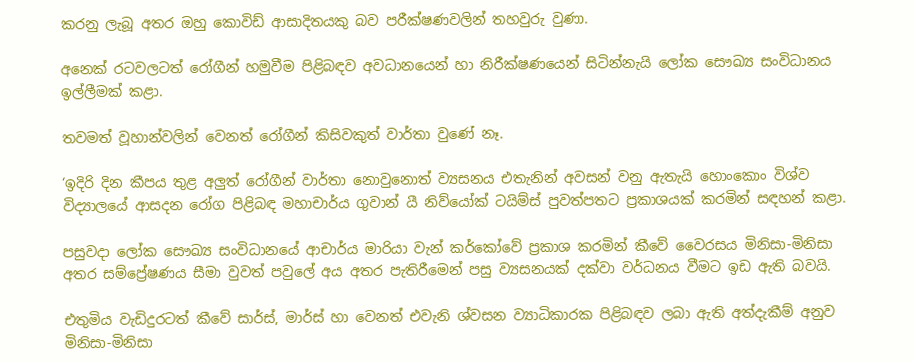කරනු ලැබූ අතර ඔහු කොවිඩ් ආසාදිතයකු බව පරීක්ෂණවලින් තහවුරු වුණා.

අනෙක් රටවලටත් රෝගීන් හමුවීම පිළිබඳව අවධානයෙන් හා නිරීක්ෂණයෙන් සිටින්නැයි ලෝක සෞඛ්‍ය සංවිධානය ඉල්ලීමක් කළා.

තවමත් වූහාන්වලින් වෙනත් රෝගීන් කිසිවකුත් වාර්තා වුණේ නෑ.

‘ඉදිරි දින කීපය තුළ අලුත් රෝගීන් වාර්තා නොවුනොත් ව්‍යසනය එතැනින් අවසන් වනු ඇතැයි හොංකොං විශ්ව විද්‍යාලයේ ආසදන රෝග පිළිබඳ මහාචාර්ය ගුවාන් යී නිව්යෝක් ටයිම්ස් පුවත්පතට ප්‍රකාශයක් කරමින් සඳහන් කළා.

පසුවදා ලෝක සෞඛ්‍ය සංවිධානයේ ආචාර්ය මාරියා වැන් කර්කෝවේ ප්‍රකාශ කරමින් කීවේ වෛරසය මිනිසා-මිනිසා අතර සම්ප්‍රේෂණය සීමා වුවත් පවුලේ අය අතර පැතිරීමෙන් පසු ව්‍යසනයක් දක්වා වර්ධනය වීමට ඉඩ ඇති බවයි.

එතුමිය වැඩිදුරටත් කීවේ සාර්ස්, මාර්ස් හා වෙනත් එවැනි ශ්වසන ව්‍යාධිකාරක පිළිබඳව ලබා ඇති අත්දැකීම් අනුව මිනිසා-මිනිසා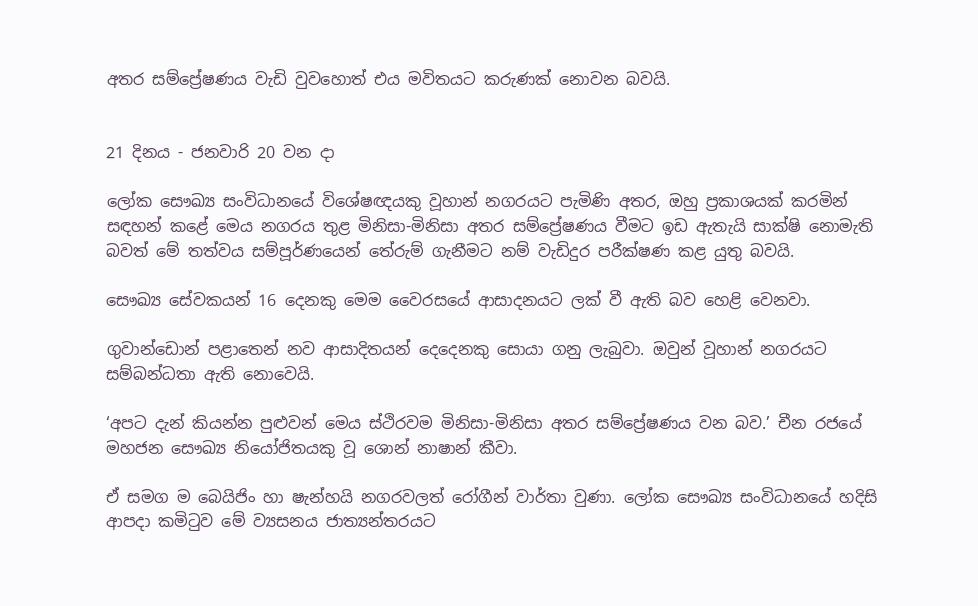අතර සම්ප්‍රේෂණය වැඩි වුවහොත් එය මවිතයට කරුණක් නොවන බවයි.


21 දිනය - ජනවාරි 20 වන දා

ලෝක සෞඛ්‍ය සංවිධානයේ විශේෂඥයකු වූහාන් නගරයට පැමිණි අතර, ඔහු ප්‍රකාශයක් කරමින් සඳහන් කළේ මෙය නගරය තුළ මිනිසා-මිනිසා අතර සම්ප්‍රේෂණය වීමට ඉඩ ඇතැයි සාක්ෂි නොමැති බවත් ‍මේ තත්වය සම්පූර්ණයෙන් තේරුම් ගැනීමට නම් වැඩිදුර පරීක්ෂණ කළ යුතු බවයි.

සෞඛ්‍ය සේවකයන් 16 දෙනකු මෙම වෛරසයේ ආසාදනයට ලක් වී ඇති බව හෙළි වෙනවා.

ගුවාන්ඩොන් පළාතෙන් නව ආසාදිතයන් දෙදෙනකු සොයා ගනු ලැබුවා. ඔවුන් වූහාන් නගරයට සම්බන්ධතා ඇති නොවෙයි.

‘අපට දැන් කියන්න පුළුවන් මෙය ස්ථිරවම මිනිසා-මිනිසා අතර සම්ප්‍රේෂණය වන බව.’ චීන රජයේ මහජන සෞඛ්‍ය නියෝජිතයකු වූ ශොන් නාෂාන් කීවා.

ඒ සමග ම බෙයිජිං හා ෂැන්හයි නගරවලත් රෝගීන් වා‍ර්තා වුණා. ලෝක සෞඛ්‍ය සංවිධානයේ හදිසි ආපදා කමිටුව මේ ව්‍යසනය ජාත්‍යන්තරයට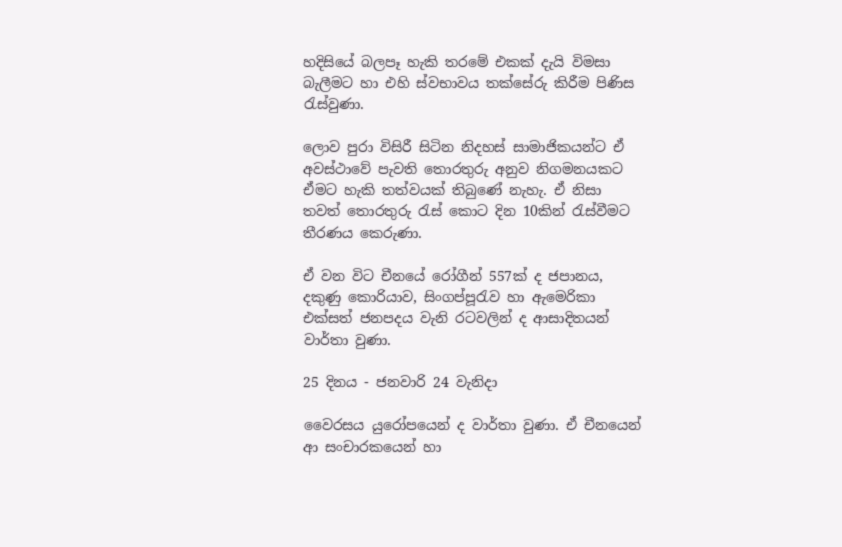හදිසියේ බලපෑ හැකි තරමේ එකක් දැයි විමසා බැලීමට හා එහි ස්වභාවය තක්සේරු කිරීම පිණිස රැස්වුණා.

ලොව පුරා විසිරී සිටින නිදහස් සාමාජිකයන්ට ඒ අවස්ථාවේ පැවති තොරතුරු අනුව නිගමනයකට ඒමට හැකි තත්වයක් තිබුණේ නැහැ. ඒ නිසා තවත් තොරතුරු රැස් කොට දින 10කින් රැස්වීමට තීරණය කෙරුණා.

ඒ වන විට චීනයේ රෝගීන් 557ක් ද ජපානය, දකුණු කොරියාව, සිංගප්පූරැව හා ඇමෙරිකා එක්සත් ජනපදය වැනි රටවලින් ද ආසාදිතයන් වාර්තා වුණා.

25 දිනය - ජනවාරි 24 වැනිදා

වෛරසය යුරෝපයෙන් ද වාර්තා වුණා. ඒ චීනයෙන් ආ සංචාරකයෙන් හා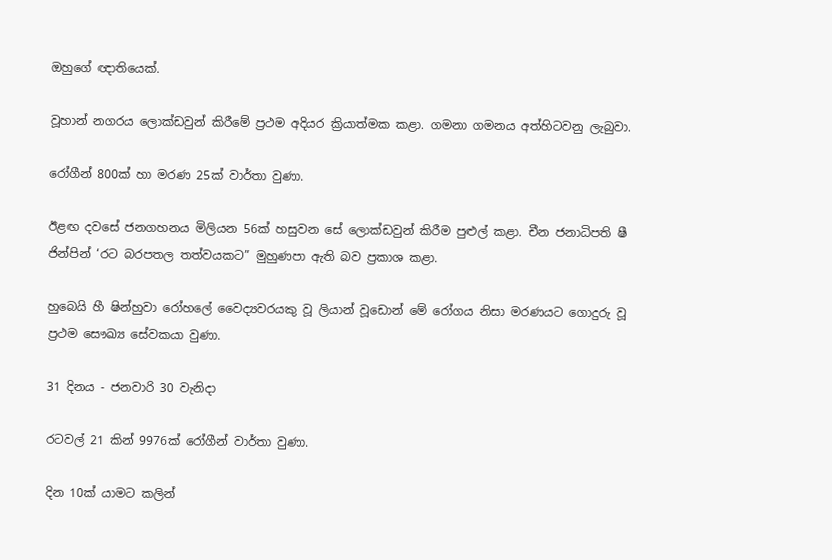ඔහු‍ගේ ඥාතියෙක්.

වූහාන් නගරය ලොක්ඩවුන් කිරීමේ ප්‍රථම අදියර ක්‍රියාත්මක කළා. ගමනා ගමනය අත්හිටවනු ලැබුවා.

රෝගීන් 800ක් හා මරණ 25ක් වාර්තා වුණා.

ඊළඟ දවසේ ජනගහනය මිලියන 56ක් හසුවන සේ ලොක්ඩවුන් කිරීම පුළුල් කළා. චීන ජනාධිපති ෂී ජින්පින් ‘රට බරපතල තත්වයකට” මුහුණපා ඇති බව ප්‍රකාශ කළා.

හුබෙයි හී ෂින්හුවා රෝහලේ වෛද්‍යවරයකු වූ ලියාන් වූඩොන් මේ රෝගය නිසා මරණයට ගොදුරු වූ ප්‍රථම සෞඛ්‍ය සේවකයා වුණා.

31 දිනය - ජනවාරි 30 වැනිදා

රටවල් 21 කින් 9976ක් රෝගීන් වාර්තා වුණා.

දින 10ක් යාමට කලින්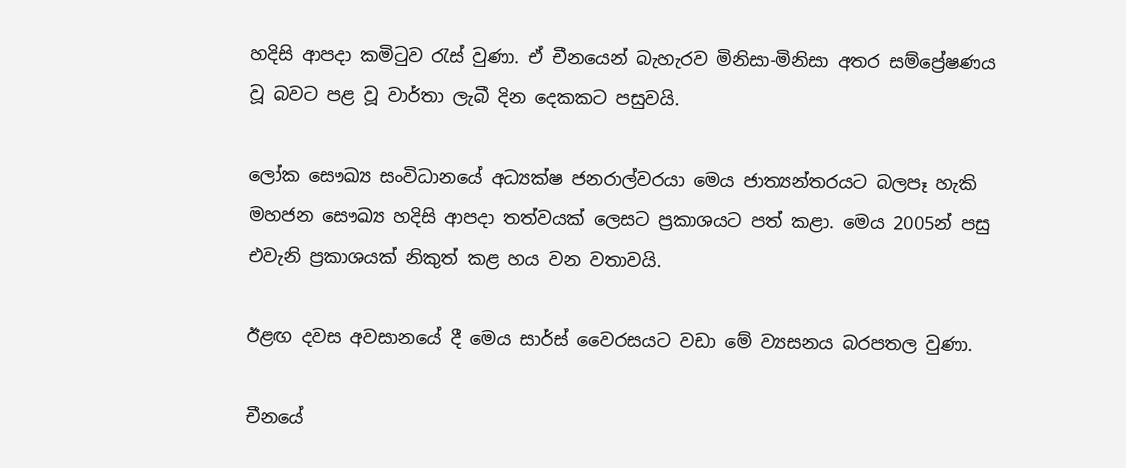හදිසි ආපදා කමිටුව රැස් වුණා. ඒ චීනයෙන් බැහැරව මිනිසා-මිනිසා අතර සම්ප්‍රේෂණය වූ බවට පළ වූ වාර්තා ලැබී දින දෙකකට පසුවයි.

ලෝක සෞඛ්‍ය සංවිධානයේ අධ්‍යක්ෂ ජනරාල්වරයා මෙය ජාත්‍යන්තරයට බලපෑ හැකි මහජන සෞඛ්‍ය හදිසි ආපදා තත්වයක් ලෙසට ප්‍රකාශයට පත් කළා. මෙය 2005න් පසු එවැනි ප්‍රකාශයක් නිකුත් කළ හය වන වතාවයි.

ඊළඟ දවස අවසානයේ දී මෙය සාර්ස් වෛරසයට වඩා මේ ව්‍යසනය බරපතල වුණා.

චීනයේ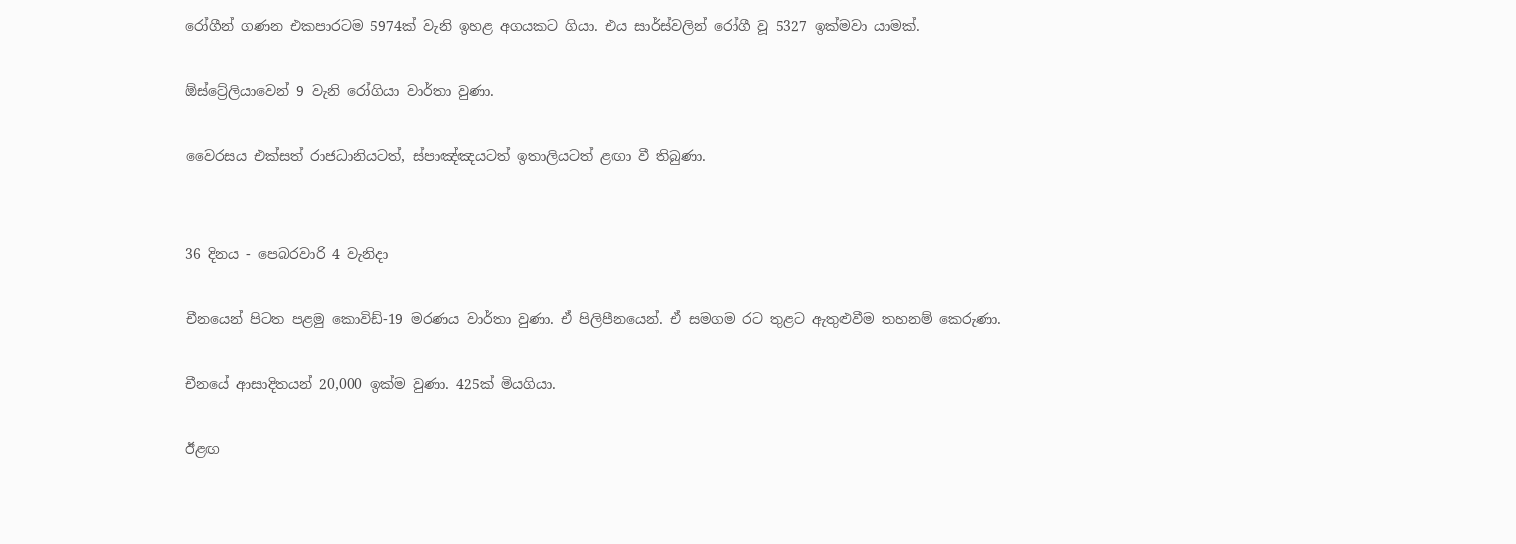රෝගීන් ගණන එකපාරටම 5974ක් වැනි ඉහළ අගයකට ගියා. එය සාර්ස්වලින් රෝගී වූ 5327 ඉක්මවා යාමක්.

ඕස්ට්‍රේලියාවෙන් 9 වැනි රෝගියා වාර්තා වුණා.

වෛරසය එක්සත් රාජධානියටත්, ස්පාඤ්ඤයටත් ඉතාලියටත් ළඟා වී තිබුණා.


36 දිනය - පෙබරවාරි 4 වැනිදා

චීනයෙන් පිටත පළමු කොවිඩ්-19 මරණය වාර්තා වුණා. ඒ පිලිපීනයෙන්. ඒ සමගම රට තුළට ඇතුළුවීම තහනම් කෙරුණා.

චීනයේ ආසාදිතයන් 20,000 ඉක්ම වුණා. 425ක් මියගියා.

ඊළඟ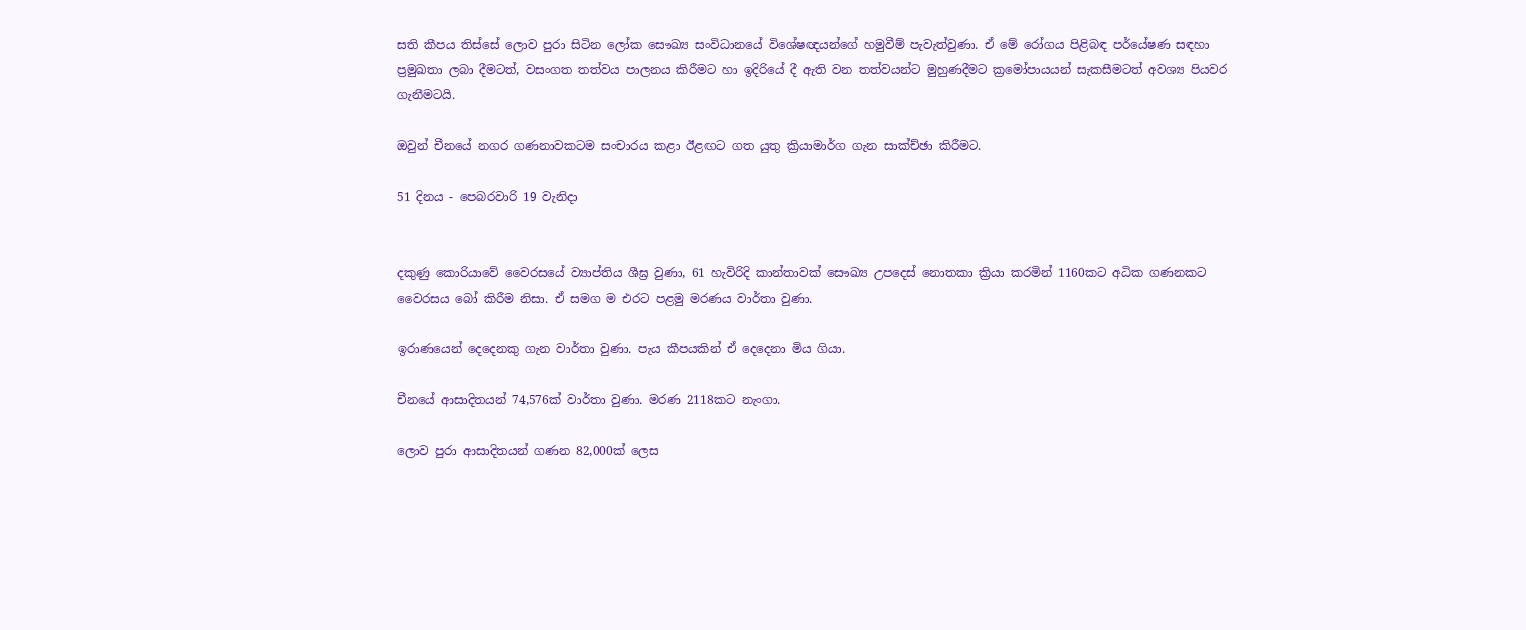සති කීපය තිස්සේ ලොව පුරා සිටින ලෝක සෞඛ්‍ය සංවිධානයේ විශේෂඥයන්ගේ හමුවීම් පැවැත්වුණා. ඒ මේ රෝගය පිළිබඳ පර්යේෂණ සඳහා ප්‍රමුඛතා ලබා දීමටත්, වසංගත තත්වය පාලනය කිරීමට හා ඉදිරියේ දී ඇති වන තත්වයන්ට මුහුණදීමට ක්‍රමෝපායයන් සැකසීමටත් අවශ්‍ය පියවර ගැනීමටයි.

ඔවුන් චීනයේ නගර ගණනාවකටම සංචාරය කළා ඊළඟට ගත යුතු ක්‍රියාමාර්ග ගැන සාක්ච්ඡා කිරීමට.

51 දිනය - පෙබරවාරි 19 වැනිදා


දකුණු කොරියාවේ වෛරසයේ ව්‍යාප්තිය ශීඝ්‍ර වුණා, 61 හැවිරිදි කාන්තාවක් සෞඛ්‍ය උපදෙස් නොතකා ක්‍රියා කරමින් 1160කට අධික ගණනකට වෛරසය බෝ කිරීම නිසා. ඒ සමග ම එරට පළමු මරණය වාර්තා වුණා.

ඉරාණයෙන් දෙදෙනකු ගැන වාර්තා වුණා. පැය කීපයකින් ඒ දෙදෙනා මිය ගියා.

චීනයේ ආසාදිතයන් 74,576ක් වාර්තා වුණා. මරණ 2118කට නැංගා.

ලොව පුරා ආසාදිතයන් ගණන 82,000ක් ලෙස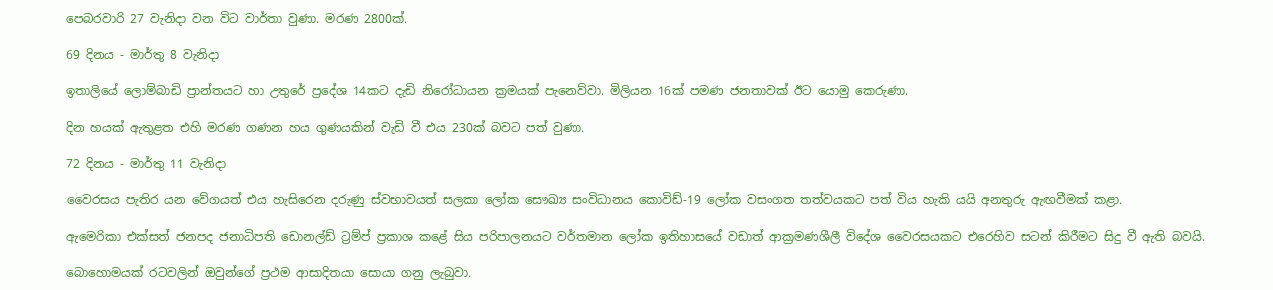පෙබරවාරි 27 වැනිදා වන විට වාර්තා වුණා. මරණ 2800ක්.

69 දිනය - මාර්තු 8 වැනිදා

ඉතාලියේ ලොම්බාඩි ප්‍රාන්තයට හා උතුරේ ප්‍රදේශ 14කට දැඩි නිරෝධායන ක්‍රමයක් පැනෙව්වා. මිලියන 16ක් පමණ ජනතාවක් ඊට යොමු කෙරුණා.

දින හයක් ඇතුළත එහි මරණ ගණන හය ගුණයකින් වැඩි වී එය 230ක් බවට පත් වුණා.

72 දිනය - මාර්තු 11 වැනිදා

වෛරසය පැතිර යන වේගයත් එය හැසිරෙන දරුණු ස්වභාවයත් සලකා ලෝක සෞඛ්‍ය සංවිධානය කොවිඩ්-19 ලෝක වසංගත තත්වයකට පත් විය හැකි යයි අනතුරු ඇඟවීමක් කළා.

ඇමෙරිකා එක්සත් ජනපද ජනාධිපති ඩොනල්ඩ් ට්‍රම්ප් ප්‍රකාශ කළේ සිය පරිපාලනයට වර්තමාන ලෝක ඉතිහාසයේ වඩාත් ආක්‍රමණශීලී විදේශ වෛරසයකට එරෙහිව සටන් කිරීමට සිදු වී ඇති බවයි.

බොහොමයක් රටවලින් ඔවුන්ගේ ප්‍රථම ආසාදිතයා සොයා ගනු ලැබුවා.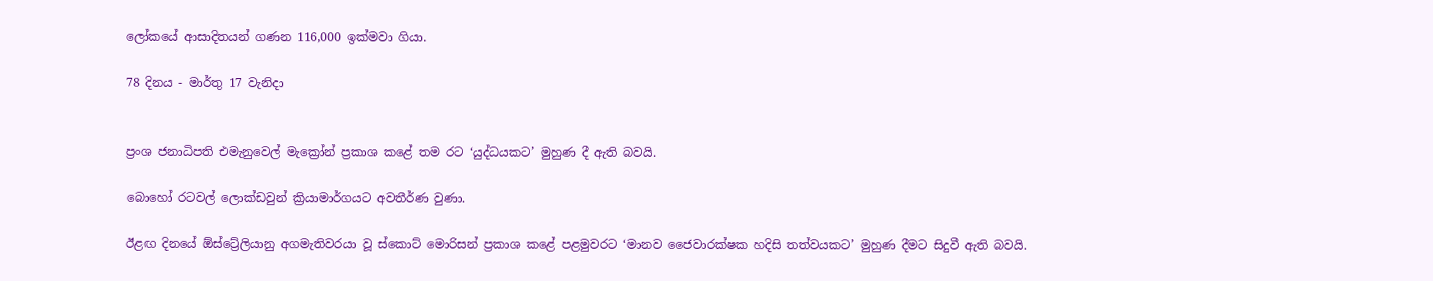ලෝකයේ ආසාදිතයන් ගණන 116,000 ඉක්මවා ගියා.

78 දිනය - මාර්තු 17 වැනිදා


ප්‍රංශ ජනාධිපති එමැනුවෙල් මැක්‍රෝන් ප්‍රකාශ කළේ තම රට ‘යුද්ධයකට’ මුහුණ දී ඇති බවයි.

බොහෝ රටවල් ලොක්ඩවුන් ක්‍රියාමාර්ගයට අවතීර්ණ වුණා.

ඊළඟ දිනයේ ඕස්ට්‍රේලියානු අගමැතිවරයා වූ ස්කොට් මොරිසන් ප්‍රකාශ කළේ පළමුවරට ‘මානව ජෛවාරක්ෂක හදිසි තත්වයකට’ මුහුණ දීමට සිදුවී ඇති බවයි.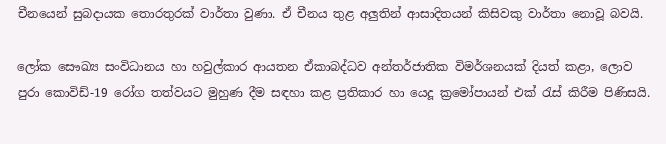චීනයෙන් සුබදායක තොරතුරක් වාර්තා වුණා. ඒ චීනය තුළ අලුතින් ආසාදිතයන් කිසිවකු වාර්තා නොවූ බවයි.

ලෝක සෞඛ්‍ය සංවිධානය හා හවුල්කාර ආයතන ඒකාබද්ධව අන්තර්ජාතික විමර්ශනයක් දියත් කළා, ලොව පුරා කොවිඩ්-19 රෝග තත්වයට මුහුණ දීම සඳහා කළ ප්‍රතිකාර හා යෙදූ ක්‍රමෝපායන් එක් රැස් කිරීම පිණිසයි.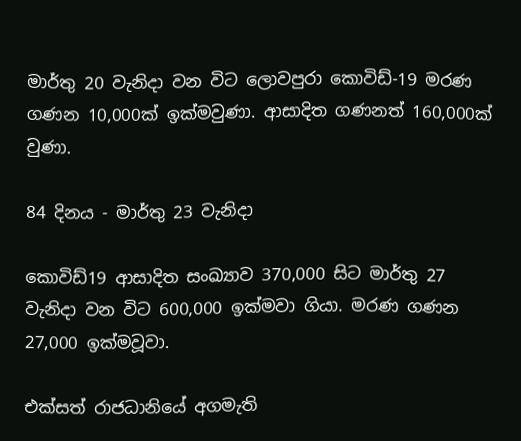මාර්තු 20 වැනිදා වන විට ලොවපුරා කොවිඩ්-19 මරණ ගණන 10,000ක් ඉක්මවුණා. ආසාදිත ගණනත් 160,000ක් වුණා.

84 දිනය - මාර්තු 23 වැනිදා

කොවිඩ්19 ආසාදිත සංඛ්‍යාව 370,000 සිට මාර්තු 27 වැනිදා වන විට 600,000 ඉක්මවා ගියා. මරණ ගණන 27,000 ඉක්මවූවා.

එක්සත් රාජධානියේ අගමැති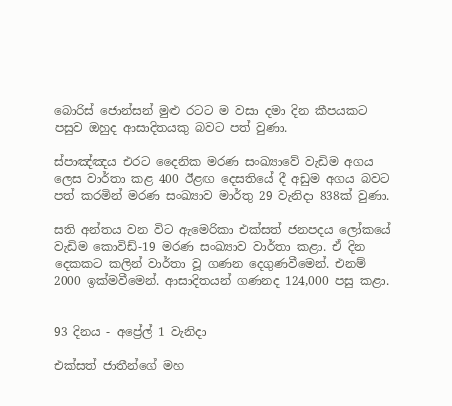බොරිස් ජොන්සන් මුළු රටට ම වසා දමා දින කීපයකට පසුව ඔහුද ආසාදිතයකු බවට පත් වුණා.

ස්පාඤ්ඤය එරට දෛනික මරණ සංඛ්‍යාවේ වැඩිම අගය ලෙස වාර්තා කළ 400 ඊළඟ දෙසතියේ දී අඩුම අගය බවට පත් කරමින් මරණ සංඛ්‍යාව මාර්තු 29 වැනිදා 838ක් වුණා.

සති අන්තය වන විට ඇ‍මෙරිකා එක්සත් ජනපදය ලෝකයේ වැඩිම කොවිඩ්-19 මරණ සංඛ්‍යාව වාර්තා කළා. ඒ දින දෙකකට කලින් වාර්තා වූ ගණන දෙගුණවීමෙන්. එනම් 2000 ඉක්මවීමෙන්. ආසාදිතයන් ගණනද 124,000 පසු කළා.


93 දිනය - අප්‍රේල් 1 වැනිදා

එක්සත් ජාතීන්ගේ මහ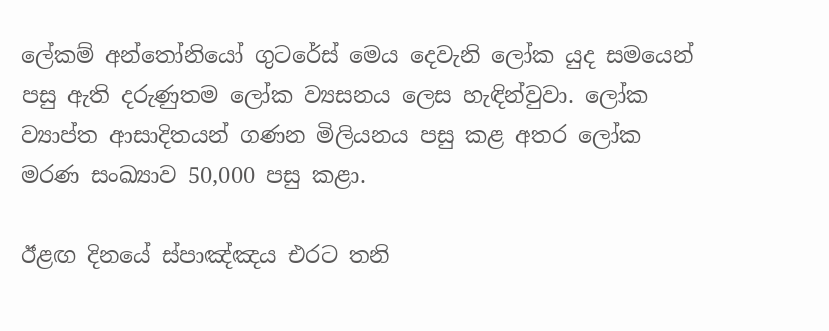ලේකම් අන්තෝනියෝ ගුටරේස් මෙය දෙවැනි ලෝක යුද සමයෙන් පසු ඇති දරුණුතම ලෝක ව්‍යසනය ලෙස හැඳින්වුවා. ලෝක ව්‍යාප්ත ආසාදිතයන් ගණන මිලියනය පසු කළ අතර ලෝක මරණ සංඛ්‍යාව 50,000 පසු කළා.

ඊළඟ දිනයේ ස්පාඤ්ඤය එරට තනි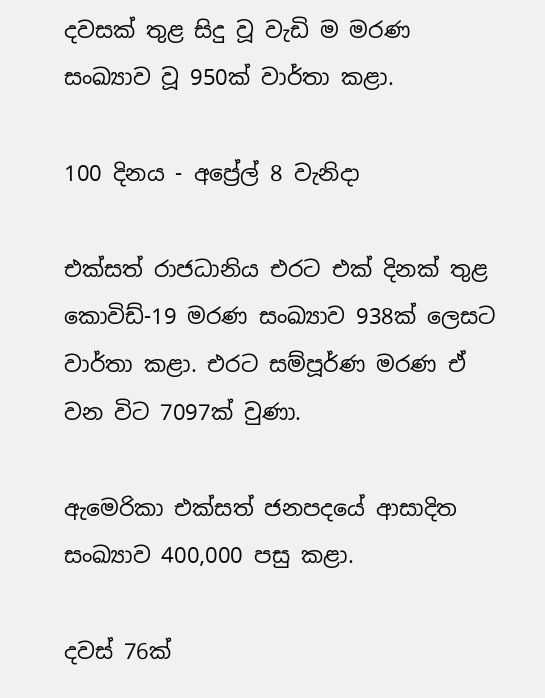දවසක් තුළ සිදු වූ වැඩි ම මරණ සංඛ්‍යාව වූ 950ක් වාර්තා කළා.

100 දිනය - අප්‍රේල් 8 වැනිදා

එක්සත් රාජධානිය එරට එක් දිනක් තුළ කොවිඩ්-19 මරණ සංඛ්‍යාව 938ක් ලෙසට වාර්තා කළා. එරට සම්පූර්ණ මරණ ඒ වන විට 7097ක් වුණා.

ඇ‍මෙරිකා එක්සත් ජනපදයේ ආසාදිත සංඛ්‍යාව 400,000 පසු කළා.

දවස් 76ක්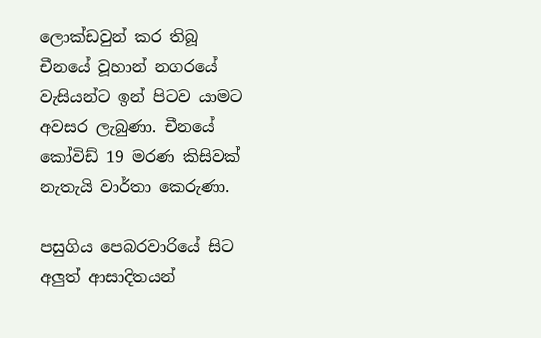ලොක්ඩවුන් කර තිබූ චීනයේ වූහාන් නගරයේ වැසියන්ට ඉන් පිටව යාමට අවසර ලැබුණා. චීනයේ කෝවිඩ් 19 මරණ කිසිවක් නැතැයි වාර්තා කෙරුණා.

පසුගිය පෙබරවාරියේ සිට අලුත් ආසාදිතයන්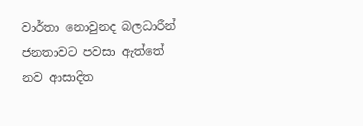වාර්තා නොවුනද බලධාරීන් ජනතාවට පවසා ඇත්තේ නව ආසාදිත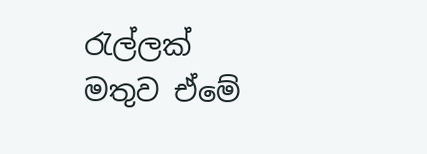රැල්ලක් මතුව ඒමේ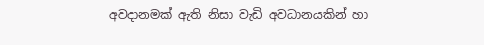අවදානමක් ඇති නිසා වැඩි අවධානයකින් හා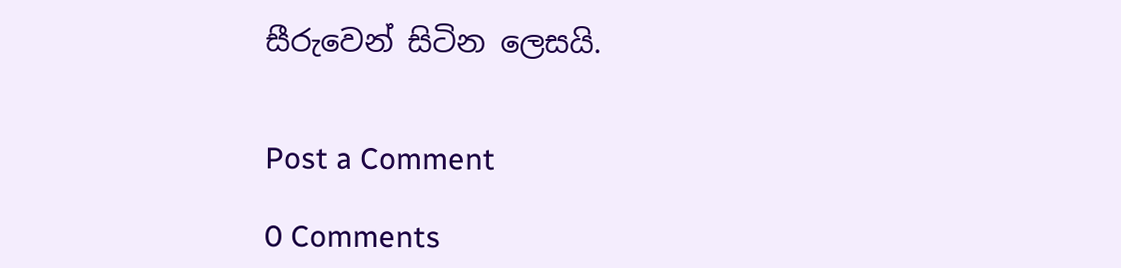සීරුවෙන් සිටින ලෙසයි.


Post a Comment

0 Comments